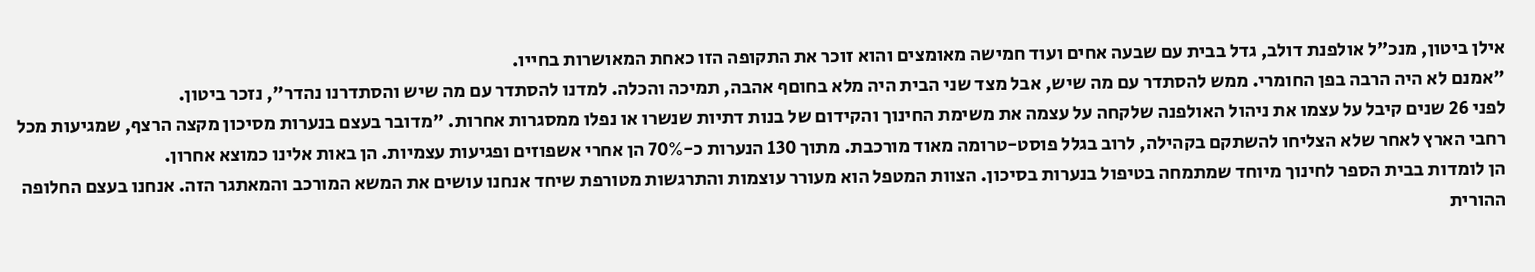אילן ביטון, מנכ"ל אולפנת דולב, גדל בבית עם שבעה אחים ועוד חמישה מאומצים והוא זוכר את התקופה הזו כאחת המאושרות בחייו.
"אמנם לא היה הרבה בפן החומרי. ממש להסתדר עם מה שיש, אבל מצד שני הבית היה מלא בחוםף אהבה, תמיכה והכלה. למדנו להסתדר עם מה שיש והסתדרנו נהדר", נזכר ביטון.
לפני 26 שנים קיבל על עצמו את ניהול האולפנה שלקחה על עצמה את משימת החינוך והקידום של בנות דתיות שנשרו או נפלו ממסגרות אחרות. "מדובר בעצם בנערות מסיכון מקצה הרצף, שמגיעות מכל רחבי הארץ לאחר שלא הצליחו להשתקם בקהילה, לרוב בגלל פוסט-טרומה מאוד מורכבת. מתוך 130 הנערות כ-70% הן אחרי אשפוזים ופגיעות עצמיות. הן באות אלינו כמוצא אחרון.
הן לומדות בבית הספר לחינוך מיוחד שמתמחה בטיפול בנערות בסיכון. הצוות המטפל הוא מעורר עוצמות והתרגשות מטורפת שיחד אנחנו עושים את המשא המורכב והמאתגר הזה. אנחנו בעצם החלופה ההורית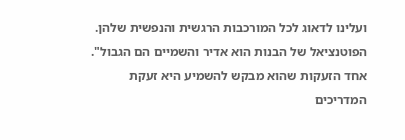ועלינו לדאוג לכל המורכבות הרגשית והנפשית שלהן. הפוטנציאל של הבנות הוא אדיר והשמיים הם הגבול".
אחד הזעקות שהוא מבקש להשמיע היא זעקת המדריכים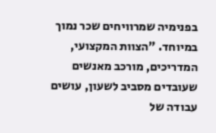בפנימיה שמרוויחים שכר נמוך במיוחד. "הצוות המקצועי, המדריכים, מורכב מאנשים שעובדים מסביב לשעון, עושים עבודה של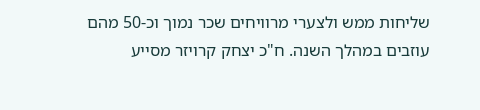שליחות ממש ולצערי מרוויחים שכר נמוך וכ-50 מהם עוזבים במהלך השנה. ח"כ יצחק קרויזר מסייע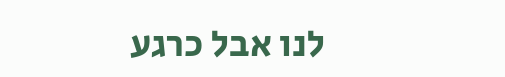לנו אבל כרגע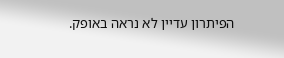הפיתרון עדיין לא נראה באופק.